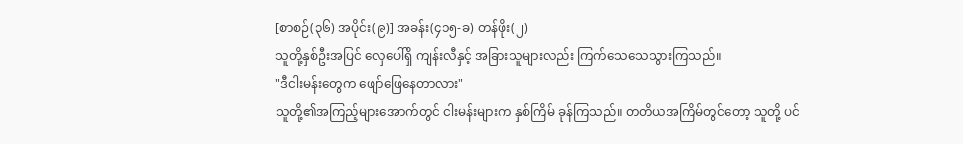[စာစဉ်(၃၆) အပိုင်း(၉)] အခန်း(၄၁၅-ခ) တန်ဖိုး(၂)
သူတို့နှစ်ဦးအပြင် လှေပေါ်ရှိ ကျန်းလီနှင့် အခြားသူများလည်း ကြက်သေသေသွားကြသည်။
"ဒီငါးမန်းတွေက ဖျော်ဖြေနေတာလား"
သူတို့၏အကြည့်များအောက်တွင် ငါးမန်းများက နှစ်ကြိမ် ခုန်ကြသည်။ တတိယအကြိမ်တွင်တော့ သူတို့ ပင်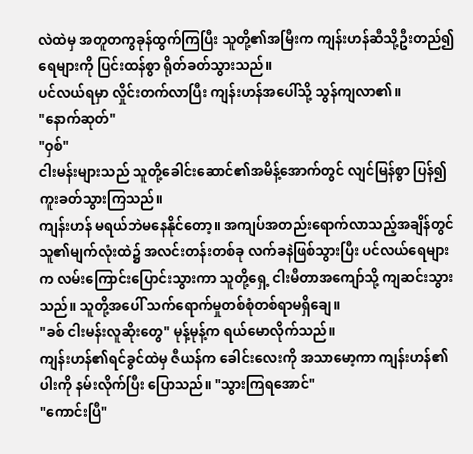လဲထဲမှ အတူတကွခုန်ထွက်ကြပြီး သူတို့၏အမြီးက ကျန်းဟန်ဆီသို့ဦးတည်၍ ရေများကို ပြင်းထန်စွာ ရိုတ်ခတ်သွားသည်။
ပင်လယ်ရမှာ လှိုင်းတက်လာပြီး ကျန်းဟန်အပေါ်သို့ သွန်ကျလာ၏။
"နောက်ဆုတ်"
"ဝှစ်"
ငါးမန်းများသည် သူတို့ခေါင်းဆောင်၏အမိန့်အောက်တွင် လျင်မြန်စွာ ပြန်၍ ကူးခတ်သွားကြသည်။
ကျန်းဟန် မရယ်ဘဲမနေနိုင်တော့။ အကျပ်အတည်းရောက်လာသည့်အချိန်တွင် သူ၏မျက်လုံးထဲ၌ အလင်းတန်းတစ်ခု လက်ခနဲဖြစ်သွားပြီး ပင်လယ်ရေများက လမ်းကြောင်းပြောင်းသွားကာ သူတို့ရှေ့ ငါးမီတာအကျော်သို့ ကျဆင်းသွားသည်။ သူတို့အပေါ် သက်ရောက်မှုတစ်စုံတစ်ရာမရှိချေ။
"ခစ် ငါးမန်းလူဆိုးတွေ" မုန့်မုန့်က ရယ်မောလိုက်သည်။
ကျန်းဟန်၏ရင်ခွင်ထဲမှ ဇီယန်က ခေါင်းလေးကို အသာမော့ကာ ကျန်းဟန်၏ပါးကို နမ်းလိုက်ပြီး ပြောသည်။ "သွားကြရအောင်"
"ကောင်းပြီ"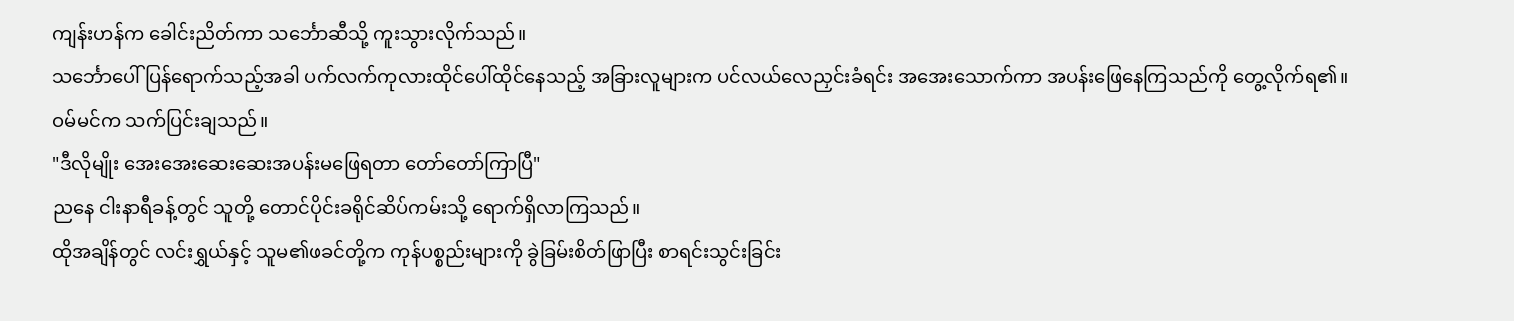ကျန်းဟန်က ခေါင်းညိတ်ကာ သင်္ဘောဆီသို့ ကူးသွားလိုက်သည်။
သင်္ဘောပေါ် ပြန်ရောက်သည့်အခါ ပက်လက်ကုလားထိုင်ပေါ်ထိုင်နေသည့် အခြားလူများက ပင်လယ်လေညှင်းခံရင်း အအေးသောက်ကာ အပန်းဖြေနေကြသည်ကို တွေ့လိုက်ရ၏။
ဝမ်မင်က သက်ပြင်းချသည်။
"ဒီလိုမျိုး အေးအေးဆေးဆေးအပန်းမဖြေရတာ တော်တော်ကြာပြီ"
ညနေ ငါးနာရီခန့်တွင် သူတို့ တောင်ပိုင်းခရိုင်ဆိပ်ကမ်းသို့ ရောက်ရှိလာကြသည်။
ထိုအချိန်တွင် လင်းရွှယ်နှင့် သူမ၏ဖခင်တို့က ကုန်ပစ္စည်းများကို ခွဲခြမ်းစိတ်ဖြာပြီး စာရင်းသွင်းခြင်း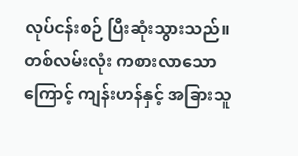လုပ်ငန်းစဉ် ပြီးဆုံးသွားသည်။ တစ်လမ်းလုံး ကစားလာသောကြောင့် ကျန်းဟန်နှင့် အခြားသူ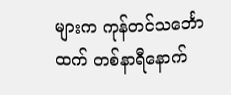များက ကုန်တင်သင်္ဘောထက် တစ်နာရီနောက်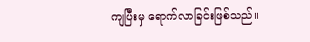ကျပြီးမှ ရောက်လာခြင်းဖြစ်သည်။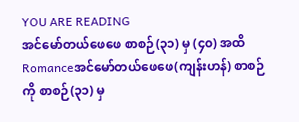YOU ARE READING
အင်မော်တယ်ဖေဖေ စာစဉ်(၃၁) မှ (၄၀) အထိ
Romanceအင်မော်တယ်ဖေဖေ(ကျန်းဟန်) စာစဉ်ကို စာစဉ်(၃၁) မှ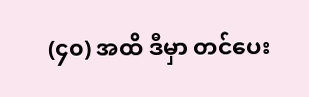(၄၀) အထိ ဒီမှာ တင်ပေး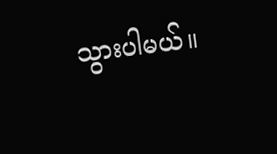သွားပါမယ်။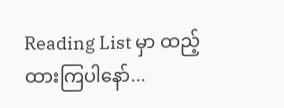Reading List မှာ ထည့်ထားကြပါနော်...